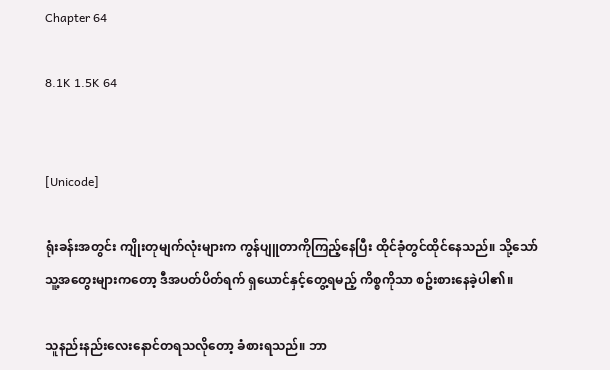Chapter 64

8.1K 1.5K 64


[Unicode]

ရုံးခန်းအတွင်း ကျိုးတုမျက်လုံးများက ကွန်ပျူတာကိုကြည့်နေပြီး ထိုင်ခုံတွင်ထိုင်နေသည်။ သို့သော် သူ့အတွေးများကတော့ ဒီအပတ်ပိတ်ရက် ရှယောင်နှင့်တွေ့ရမည့် ကိစ္စကိုသာ စဥ်းစားနေခဲ့ပါ၏။

သူနည်းနည်းလေးနောင်တရသလိုတော့ ခံစားရသည်။ ဘာ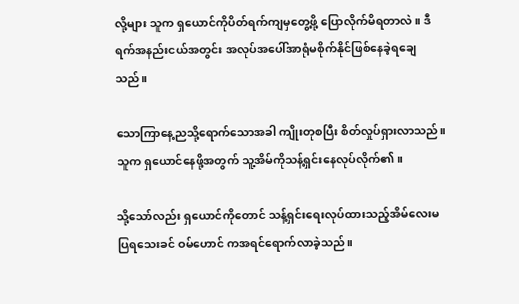လို့များ သူက ရှယောင်ကိုပိတ်ရက်ကျမှတွေ့ဖို့ ပြောလိုက်မိရတာလဲ။ ဒီရက်အနည်းငယ်အတွင်း အလုပ်အပေါ်အာရုံမစိုက်နိုင်ဖြစ်နေခဲ့ရချေသည်။

သောကြာနေ့ညသို့ရောက်သောအခါ ကျိုးတုစပြီး စိတ်လှုပ်ရှားလာသည်။ သူက ရှယောင်နေဖို့အတွက် သူ့အိမ်ကိုသန့်ရှင်းနေလုပ်လိုက်၏။

သို့သော်လည်း ရှယောင်ကိုတောင် သန့်ရှင်းရေးလုပ်ထားသည့်အိမ်လေးမပြရသေးခင် ဝမ်ဟောင် ကအရင်ရောက်လာခဲ့သည်။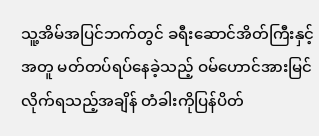သူ့အိမ်အပြင်ဘက်တွင် ခရီးဆောင်အိတ်ကြီးနှင့်အတူ မတ်တပ်ရပ်နေခဲ့သည့် ဝမ်ဟောင်အားမြင်လိုက်ရသည့်အချိန် တံခါးကိုပြန်ပိတ်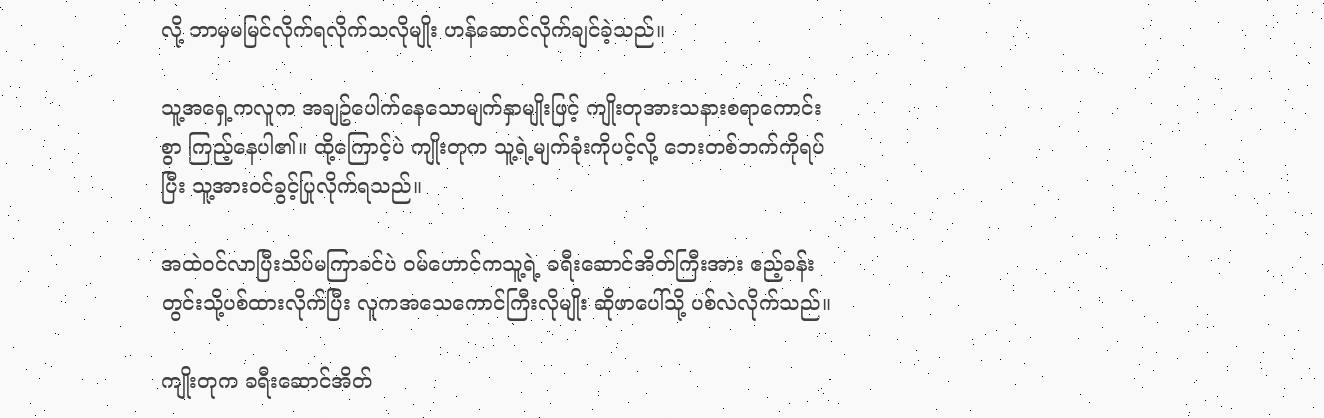လို့ ဘာမှမမြင်လိုက်ရလိုက်သလိုမျိုး ဟန်ဆောင်လိုက်ချင်ခဲ့သည်။

သူ့အရှေ့ကလူက အချဥ်ပေါက်နေသောမျက်နှာမျိုးဖြင့် ကျိုးတုအားသနားစရာကောင်းစွာ ကြည့်နေပါ၏။ ထို့ကြောင့်ပဲ ကျိုးတုက သူ့ရဲ့မျက်ခုံးကိုပင့်လို့ ဘေးတစ်ဘက်ကိုရပ်ပြီး သူ့အားဝင်ခွင့်ပြုလိုက်ရသည်။

အထဲဝင်လာပြီးသိပ်မကြာခင်ပဲ ဝမ်ဟောင်ကသူ့ရဲ့ ခရီးဆောင်အိတ်ကြီးအား ဧည့်ခန်းတွင်းသို့ပစ်ထားလိုက်ပြီး လူကအသေကောင်ကြီးလိုမျိုး ဆိုဖာပေါ်သို့ ပစ်လဲလိုက်သည်။

ကျိုးတုက ခရီးဆောင်အိတ်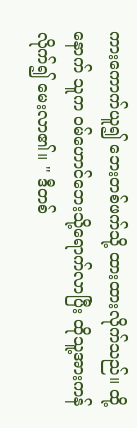ကားကောက်ယူ၍ ဘေးတစ်ဖက်သို့ ထားထားလိုက်သည်။ ထို့နောက် သူက ဝမ်ဟောင်ဘေးသို့ရောက်လာပြီး ထိုသူ့အားကန်လိုက်၍ မေးလာ၏။ " ဒီတစ်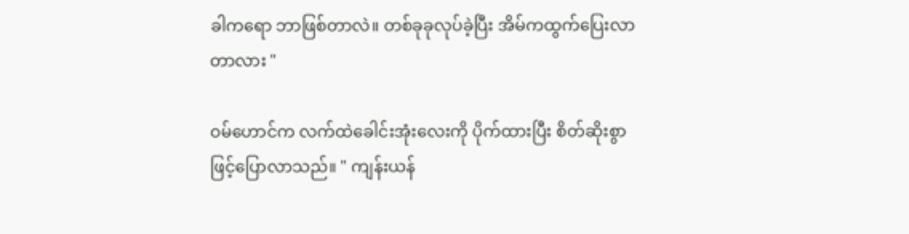ခါကရော ဘာဖြစ်တာလဲ။ တစ်ခုခုလုပ်ခဲ့ပြီး အိမ်ကထွက်ပြေးလာတာလား "

ဝမ်ဟောင်က လက်ထဲခေါင်းအုံးလေးကို ပိုက်ထားပြီး စိတ်ဆိုးစွာဖြင့်ပြောလာသည်။ " ကျန်းယန်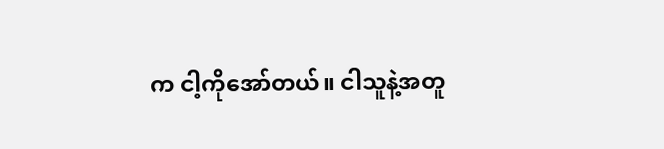က ငါ့ကိုအော်တယ်။ ငါသူနဲ့အတူ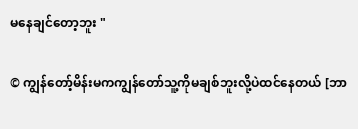မနေချင်တော့ဘူး "

© ကျွန်တော့်မိန်းမကကျွန်တော်သူ့ကိုမချစ်ဘူးလို့ပဲထင်နေတယ် [ဘာ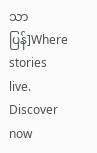သာပြန်]Where stories live. Discover now